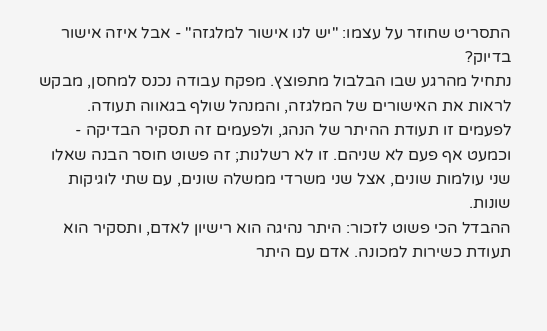התסריט שחוזר על עצמו: "יש לנו אישור למלגזה" - אבל איזה אישור בדיוק?
נתחיל מהרגע שבו הבלבול מתפוצץ. מפקח עבודה נכנס למחסן, מבקש לראות את האישורים של המלגזה, והמנהל שולף בגאווה תעודה. לפעמים זו תעודת ההיתר של הנהג, ולפעמים זה תסקיר הבדיקה - וכמעט אף פעם לא שניהם. זו לא רשלנות; זה פשוט חוסר הבנה שאלו שני עולמות שונים, אצל שני משרדי ממשלה שונים, עם שתי לוגיקות שונות.
ההבדל הכי פשוט לזכור: היתר נהיגה הוא רישיון לאדם, ותסקיר הוא תעודת כשירות למכונה. אדם עם היתר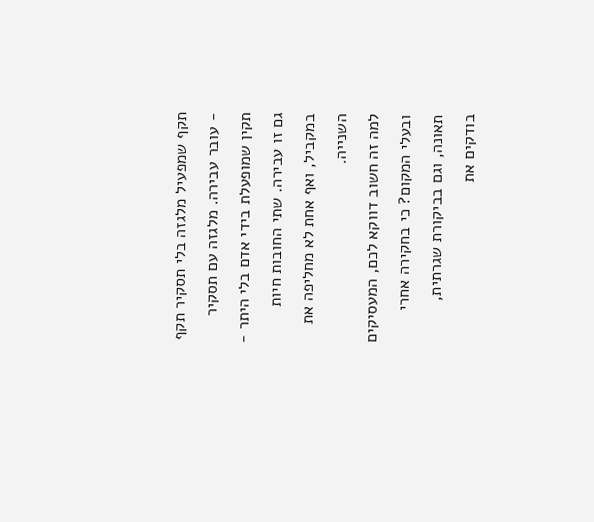תקף שמפעיל מלגזה בלי תסקיר תקף - עובר עבירה. מלגזה עם תסקיר תקין שמופעלת בידי אדם בלי היתר - גם זו עבירה. שתי החובות חיות במקביל, ואף אחת לא מחליפה את השנייה.
למה זה חשוב דווקא לכם, המעסיקים ובעלי המקום? כי בחקירה אחרי תאונה, וגם בביקורת שגרתית, בודקים את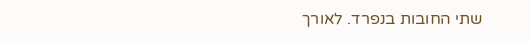שתי החובות בנפרד. לאורך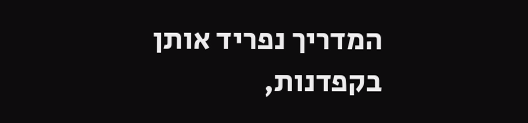המדריך נפריד אותן בקפדנות,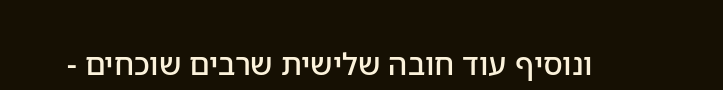ונוסיף עוד חובה שלישית שרבים שוכחים -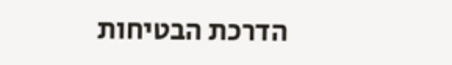הדרכת הבטיחות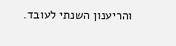והריענון השנתי לעובד.